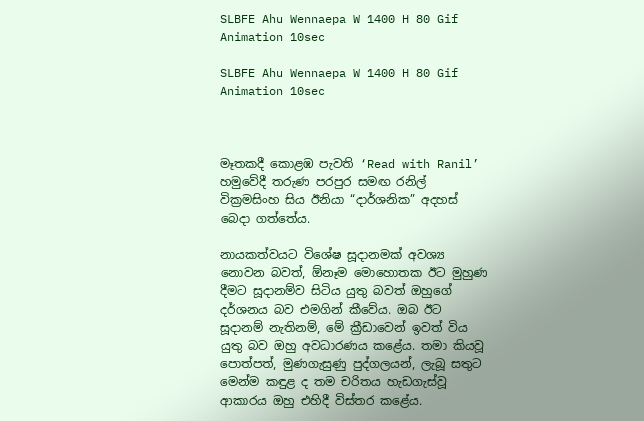SLBFE Ahu Wennaepa W 1400 H 80 Gif Animation 10sec

SLBFE Ahu Wennaepa W 1400 H 80 Gif Animation 10sec



මෑතකදී කොළඹ පැවති ‘Read with Ranil’ හමුවේදී තරුණ පරපුර සමඟ රනිල් වික්‍රමසිංහ සිය ඊනියා “දාර්ශනික” අදහස් බෙදා ගත්තේය.

නායකත්වයට විශේෂ සූදානමක් අවශ්‍ය නොවන බවත්, ඕනෑම මොහොතක ඊට මුහුණ දීමට සූදානම්ව සිටිය යුතු බවත් ඔහුගේ දර්ශනය බව එමගින් කීවේය. ඔබ ඊට සූදානම් නැතිනම්, මේ ක්‍රීඩාවෙන් ඉවත් විය යුතු බව ඔහු අවධාරණය කළේය. තමා කියවූ පොත්පත්, මුණගැසුණු පුද්ගලයන්, ලැබූ සතුට මෙන්ම කඳුළ ද තම චරිතය හැඩගැස්වූ ආකාරය ඔහු එහිදී විස්තර කළේය.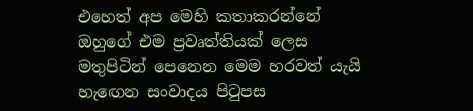එහෙත් අප මෙහි කතාකරන්නේ ඔහුගේ එම ප්‍රවෘත්තියක් ලෙස මතුපිටින් පෙනෙන මෙම හරවත් යැයි හැඟෙන සංවාදය පිටුපස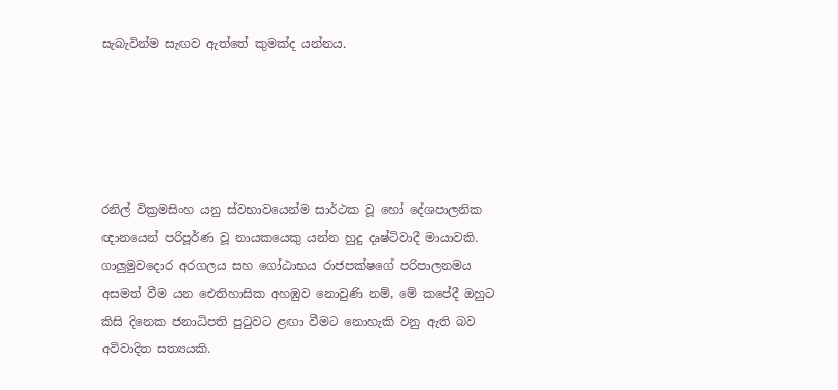සැබැවින්ම සැඟව ඇත්තේ කුමක්ද යන්නය.





රනිල් වික්‍රමසිංහ යනු ස්වභාවයෙන්ම සාර්ථක වූ හෝ දේශපාලනික ඥානයෙන් පරිපූර්ණ වූ නායකයෙකු යන්න හුදු දෘෂ්ටිවාදී මායාවකි. ගාලුමුවදොර අරගලය සහ ගෝඨාභය රාජපක්ෂගේ පරිපාලනමය අසමත් වීම යන ඓතිහාසික අහඹුව නොවුණි නම්, මේ කපේදී ඔහුට කිසි දිනෙක ජනාධිපති පුටුවට ළඟා වීමට නොහැකි වනු ඇති බව අවිවාදිත සත්‍යයකි.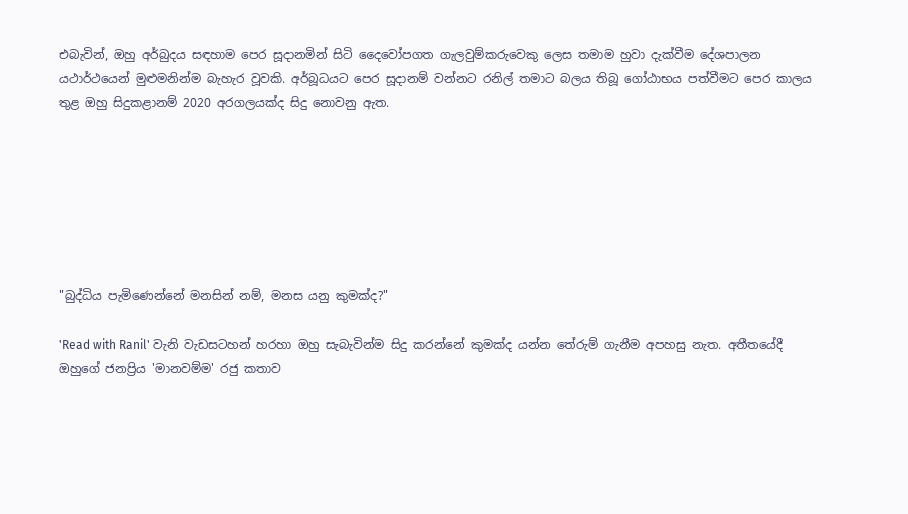එබැවින්, ඔහු අර්බුදය සඳහාම පෙර සූදානමින් සිටි දෛවෝපගත ගැලවුම්කරුවෙකු ලෙස තමාම හුවා දැක්වීම දේශපාලන යථාර්ථයෙන් මුළුමනින්ම බැහැර වූවකි. අර්බූධයට පෙර සූදානම් වන්නට රනිල් තමාට බලය තිබූ ගෝඨාභය පත්වීමට පෙර කාලය තුළ ඔහු සිදුකළානම් 2020 අරගලයක්ද සිදු නොවනු ඇත.







"බුද්ධිය පැමිණෙන්නේ මනසින් නම්, මනස යනු කුමක්ද?"

'Read with Ranil' වැනි වැඩසටහන් හරහා ඔහු සැබැවින්ම සිදු කරන්නේ කුමක්ද යන්න තේරුම් ගැනීම අපහසු නැත. අතීතයේදී ඔහුගේ ජනප්‍රිය 'මානවම්ම' රජු කතාව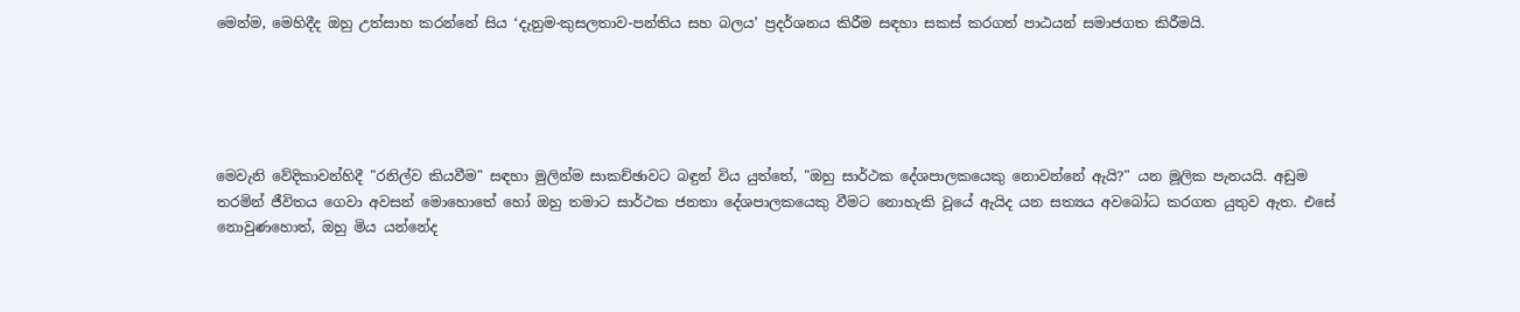මෙන්ම, මෙහිදීද ඔහු උත්සාහ කරන්නේ සිය ‘දැනුම-කුසලතාව-පන්තිය සහ බලය’ ප්‍රදර්ශනය කිරීම සඳහා සකස් කරගත් පාඨයන් සමාජගත කිරීමයි.





මෙවැනි වේදිකාවන්හිදී "රනිල්ව කියවීම" සඳහා මුලින්ම සාකච්ඡාවට බඳුන් විය යුත්තේ, "ඔහු සාර්ථක දේශපාලකයෙකු නොවන්නේ ඇයි?" යන මූලික පැනයයි. අඩුම තරමින් ජීවිතය ගෙවා අවසන් මොහොතේ හෝ ඔහු තමාට සාර්ථක ජනතා දේශපාලකයෙකු වීමට නොහැකි වූයේ ඇයිද යන සත්‍යය අවබෝධ කරගත යුතුව ඇත. එසේ නොවුණහොත්, ඔහු මිය යන්නේද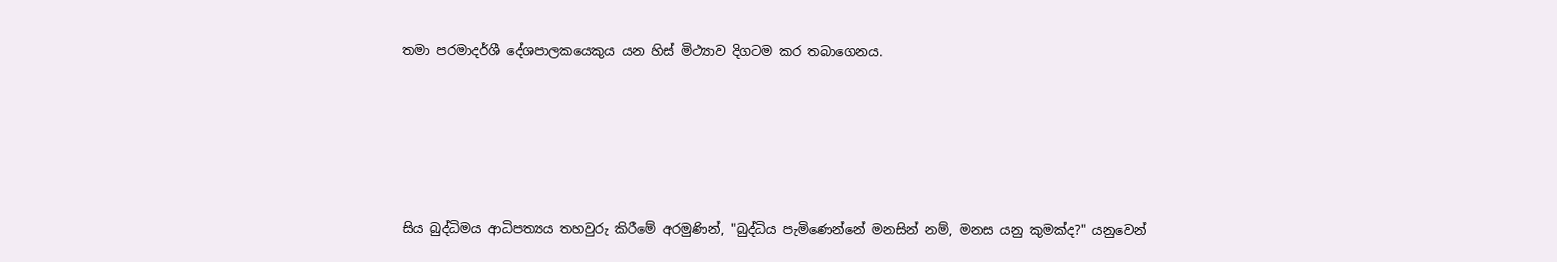තමා පරමාදර්ශී දේශපාලකයෙකුය යන හිස් මිථ්‍යාව දිගටම කර තබාගෙනය.





සිය බුද්ධිමය ආධිපත්‍යය තහවුරු කිරීමේ අරමුණින්, "බුද්ධිය පැමිණෙන්නේ මනසින් නම්, මනස යනු කුමක්ද?" යනුවෙන්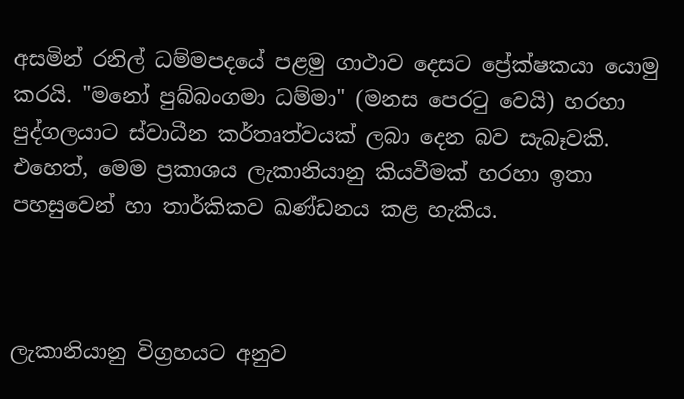අසමින් රනිල් ධම්මපදයේ පළමු ගාථාව දෙසට ප්‍රේක්ෂකයා යොමු කරයි. "මනෝ පුබ්බංගමා ධම්මා" (මනස පෙරටු වෙයි) හරහා පුද්ගලයාට ස්වාධීන කර්තෘත්වයක් ලබා දෙන බව සැබෑවකි. එහෙත්, මෙම ප්‍රකාශය ලැකානියානු කියවීමක් හරහා ඉතා පහසුවෙන් හා තාර්කිකව ඛණ්ඩනය කළ හැකිය.



ලැකානියානු විග්‍රහයට අනුව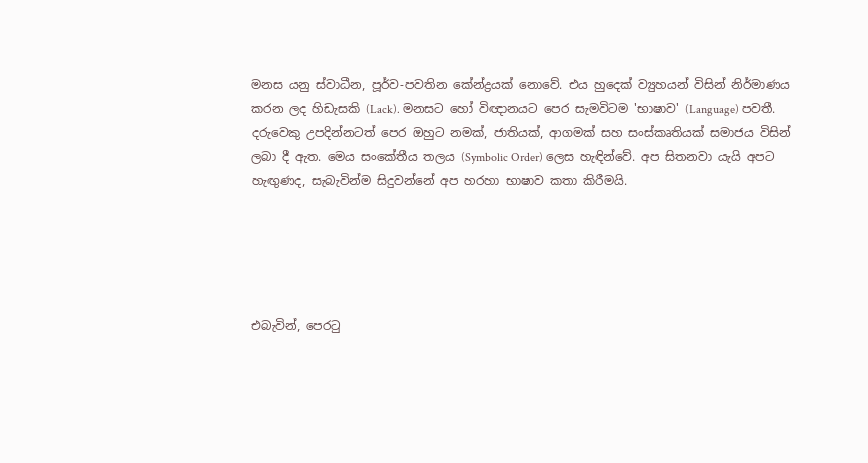මනස යනු ස්වාධීන, පූර්ව-පවතින කේන්ද්‍රයක් නොවේ. එය හුදෙක් ව්‍යුහයන් විසින් නිර්මාණය කරන ලද හිඩැසකි (Lack). මනසට හෝ විඥානයට පෙර සැමවිටම 'භාෂාව' (Language) පවතී. දරුවෙකු උපදින්නටත් පෙර ඔහුට නමක්, ජාතියක්, ආගමක් සහ සංස්කෘතියක් සමාජය විසින් ලබා දී ඇත. මෙය සංකේතීය තලය (Symbolic Order) ලෙස හැඳින්වේ. අප සිතනවා යැයි අපට හැඟුණද, සැබැවින්ම සිදුවන්නේ අප හරහා භාෂාව කතා කිරීමයි.





එබැවින්, පෙරටු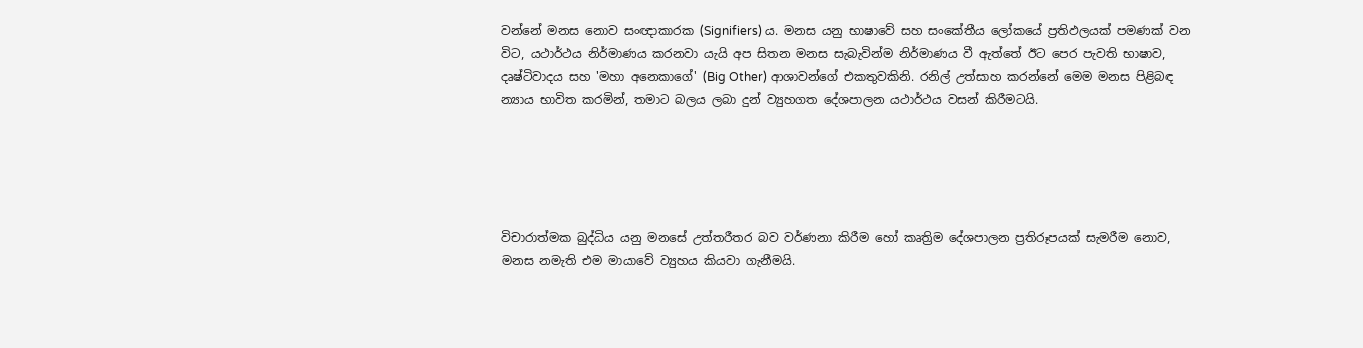වන්නේ මනස නොව සංඥාකාරක (Signifiers) ය. මනස යනු භාෂාවේ සහ සංකේතීය ලෝකයේ ප්‍රතිඵලයක් පමණක් වන විට, යථාර්ථය නිර්මාණය කරනවා යැයි අප සිතන මනස සැබැවින්ම නිර්මාණය වී ඇත්තේ ඊට පෙර පැවති භාෂාව, දෘෂ්ටිවාදය සහ 'මහා අනෙකාගේ' (Big Other) ආශාවන්ගේ එකතුවකිනි. රනිල් උත්සාහ කරන්නේ මෙම මනස පිළිබඳ න්‍යාය භාවිත කරමින්, තමාට බලය ලබා දුන් ව්‍යුහගත දේශපාලන යථාර්ථය වසන් කිරීමටයි.





විචාරාත්මක බුද්ධිය යනු මනසේ උත්තරීතර බව වර්ණනා කිරීම හෝ කෘත්‍රිම දේශපාලන ප්‍රතිරූපයක් සැමරීම නොව, මනස නමැති එම මායාවේ ව්‍යුහය කියවා ගැනීමයි.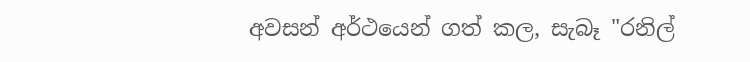අවසන් අර්ථයෙන් ගත් කල, සැබෑ "රනිල්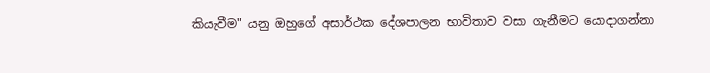කියැවීම" යනු ඔහුගේ අසාර්ථක දේශපාලන භාවිතාව වසා ගැනීමට යොදාගන්නා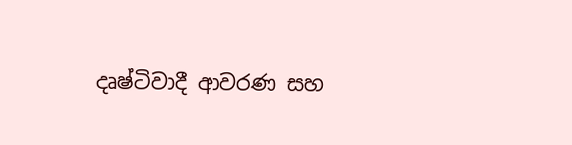දෘෂ්ටිවාදී ආවරණ සහ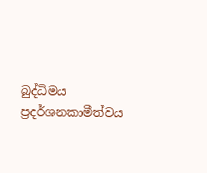බුද්ධිමය ප්‍රදර්ශනකාමීත්වය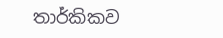තාර්කිකව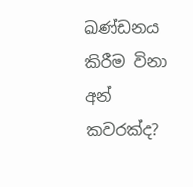ඛණ්ඩනය කිරීම විනා අන් කවරක්ද?